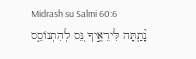Midrash su Salmi 60:6
נָ֘תַ֤תָּה לִּירֵאֶ֣יךָ נֵּ֭ס לְהִתְנוֹסֵ֑ס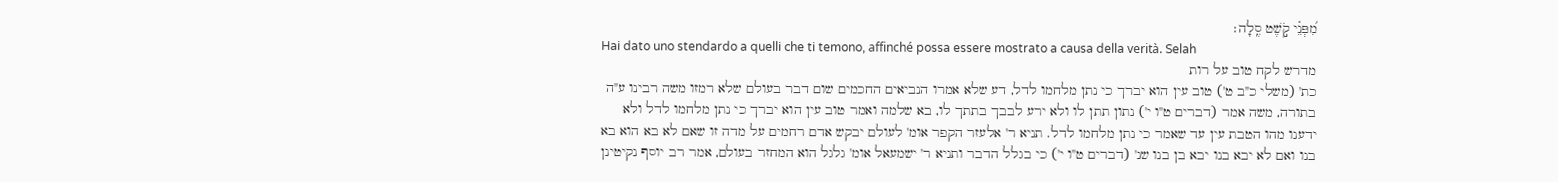מִ֝פְּנֵ֗י קֹ֣שֶׁט סֶֽלָה׃
Hai dato uno stendardo a quelli che ti temono, affinché possa essere mostrato a causa della verità. Selah
מדרש לקח טוב על רות
כת' (משלי כ"ב ט') טוב עין הוא יברך כי נתן מלחמו לדל, דע שלא אמרו הנביאים החכמים שום דבר בעולם שלא רמזו משה רבינו ע"ה בתורה, משה אמר (דברים ט"ו י') נתון תתן לו ולא ירע לבבך בתתך לו, בא שלמה ואמר טוב עין הוא יברך כי נתן מלחמו לדל ולא ידענו מהו הטבת עין עד שאמר כי נתן מלחמו לדל. תניא ר' אלעזר הקפר אומ' לעולם יבקש אדם רחמים על מדה זו שאם לא בא הוא בא בנו ואם לא יבא בנו יבא בן בנו שנ' (דברים ט"ו י') כי בגלל הדבר ותניא ר' ישמעאל אומ' גלגל הוא המחזר בעולם, אמר רב יוסף נקיטינן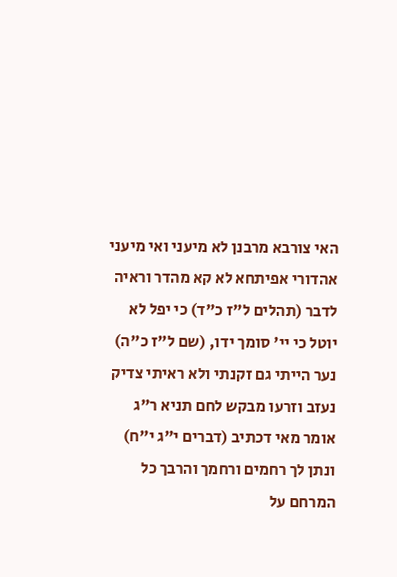האי צורבא מרבנן לא מיעני ואי מיעני אהדורי אפיתחא לא קא מהדר וראיה לדבר (תהלים ל"ז כ"ד) כי יפל לא יוטל כי יי' סומך ידו, (שם ל"ז כ"ה) נער הייתי גם זקנתי ולא ראיתי צדיק נעזב וזרעו מבקש לחם תניא ר"ג אומר מאי דכתיב (דברים י"ג י"ח) ונתן לך רחמים ורחמך והרבך כל המרחם על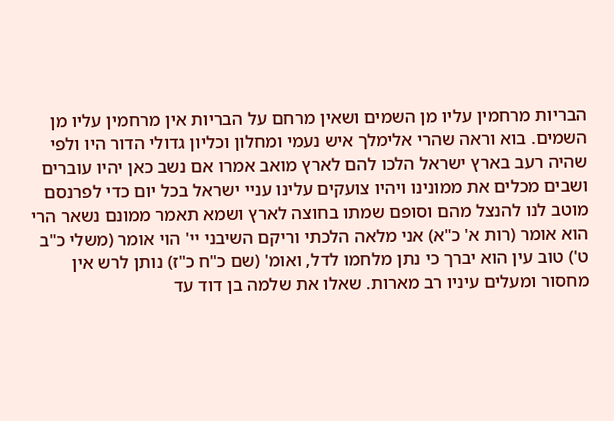הבריות מרחמין עליו מן השמים ושאין מרחם על הבריות אין מרחמין עליו מן השמים. בוא וראה שהרי אלימלך איש נעמי ומחלון וכליון גדולי הדור היו ולפי שהיה רעב בארץ ישראל הלכו להם לארץ מואב אמרו אם נשב כאן יהיו עוברים ושבים מכלים את ממונינו ויהיו צועקים עלינו עניי ישראל בכל יום כדי לפרנסם מוטב לנו להנצל מהם וסופם שמתו בחוצה לארץ ושמא תאמר ממונם נשאר הרי הוא אומר (רות א' כ"א) אני מלאה הלכתי וריקם השיבני יי' הוי אומר (משלי כ"ב ט') טוב עין הוא יברך כי נתן מלחמו לדל, ואומ' (שם כ"ח כ"ז) נותן לרש אין מחסור ומעלים עיניו רב מארות. שאלו את שלמה בן דוד עד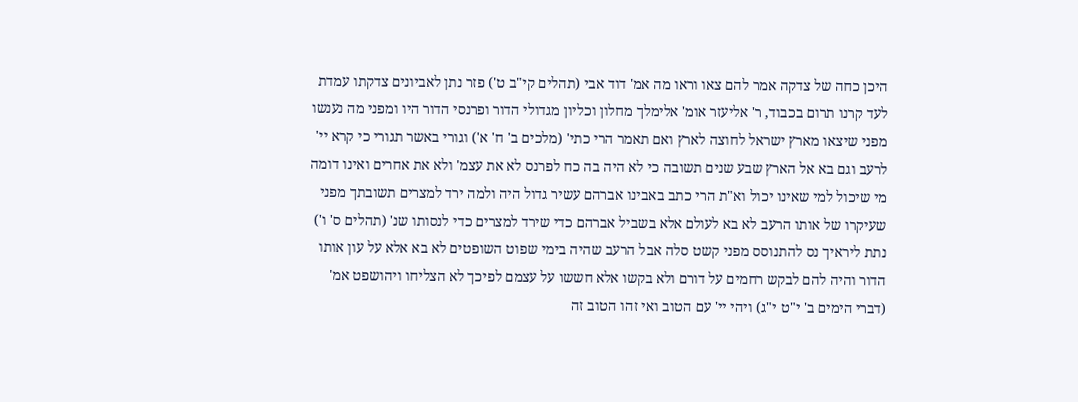היכן כחה של צדקה אמר להם צאו וראו מה אמ' דוד אבי (תהלים קי"ב ט') פזר נתן לאביונים צדקתו עמדת לעד קרנו תרום בכבוד, ר' אליעזר אומ' אלימלך מחלון וכליון מגדולי הדור ופרנסי הדור היו ומפני מה נענשו מפני שיצאו מארץ ישראל לחוצה לארץ ואם תאמר הרי כתי' (מלכים ב' ח' א') וגורי באשר תגורי כי קרא יי' לרעב וגם בא אל הארץ שבע שנים תשובה כי לא היה בה כח לפרנס לא את עצמ' ולא את אחרים ואינו דומה מי שיכול למי שאינו יכול וא"ת הרי כתב באבינו אברהם עשיר גדול היה ולמה ירד למצרים תשובתך מפני שעיקרו של אותו הרעב לא בא לעולם אלא בשביל אברהם כדי שירד למצרים כדי לנסותו שנ' (תהלים ס' ו') נתת ליראיך נס להתנוסס מפני קשט סלה אבל הרעב שהיה בימי שפוט השופטים לא בא אלא על עון אותו הדור והיה להם לבקש רחמים על דורם ולא בקשו אלא חששו על עצמם לפיכך לא הצליחו ויהושפט אמ' (דברי הימים ב' י"ט י"ג) ויהי יי' עם הטוב ואי זהו הטוב זה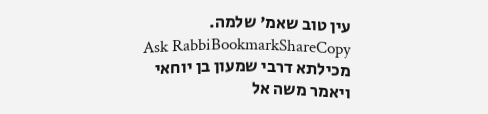עין טוב שאמ' שלמה.
Ask RabbiBookmarkShareCopy
מכילתא דרבי שמעון בן יוחאי
ויאמר משה אל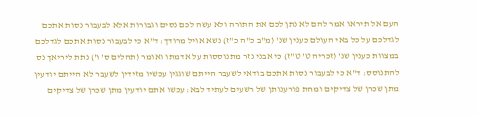העם אל תיראו אמר להם לא נתן לכם את התורה ולא עשה לכם נסים וגבורות אלא לבעבור נסות אתכם לגדלכם על כל באי העולם כענין שנ' (מ"ב כ"ה כ"ז) נשא אויל מרודך: ד"א כי לבעבור נסות אתכם לגדלכם במצוות כענין שנ' (זכריה ט' ט"ז) כי אבני נזר מתנוססות על אדמתו ואומר (תהלים ס' ו') נתת ליריאך נס להתנוסס: ד"א כי לבעבור נסות אתכם בודאי לשעבר הייתם שוגגין עכשיו מזידין לשעבר לא הייתם יודעין מתן שכרן של צדיקים ומחת פורענותן של רשעים לעתיד לבא: עכשו אתם יודעין מתן שכרן של צדיקים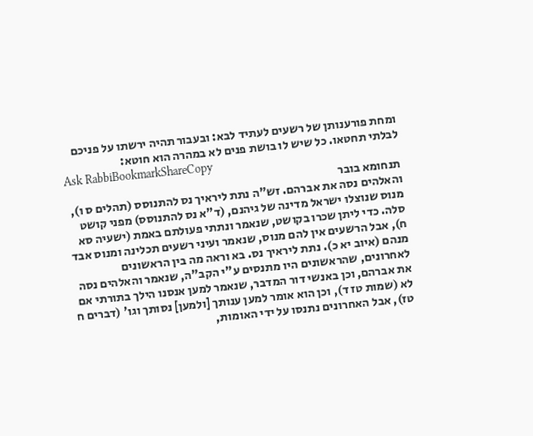ומחת פורענותן של רשעים לעתיד לבא: ובעבור תהיה ירשתו על פניכם לבלתי תחטאו. כל שיש לו בושת פנים לא במהרה הוא חוטא:
Ask RabbiBookmarkShareCopy
תנחומא בובר
והאלהים נסה את אברהם. זש"ה נתת ליראיך נס להתנוסס (תהלים ס ו), מנוס שנוצלו ישראל מדינה של גיהנם, (ד"א נס להתנוסס) מפני קושט סלה. כדי ליתן שכרו בקושט, שנאמר ונתתי פעולתם באמת (ישעיה סא ח), אבל הרשעים אין להם מנוס, שנאמר ועיני רשעים תכלינה ומנוס אבד מנהם (איוב יא כ). נתת ליראיך נס. בא וראה מה בין הראשונים לאחרונים, שהראשונים היו מתנסים ע"י הקב"ה, שנאמר והאלהים נסה את אברהם, וכן באנשי דור המדבר, שנאמר למען אנסנו הילך בתורתי אם לא (שמות טז ד), וכן הוא אומר למען ענותך [ולמען] נסותך וגו' (דברים ח טז), אבל האחרונים נתנסו על ידי האומות,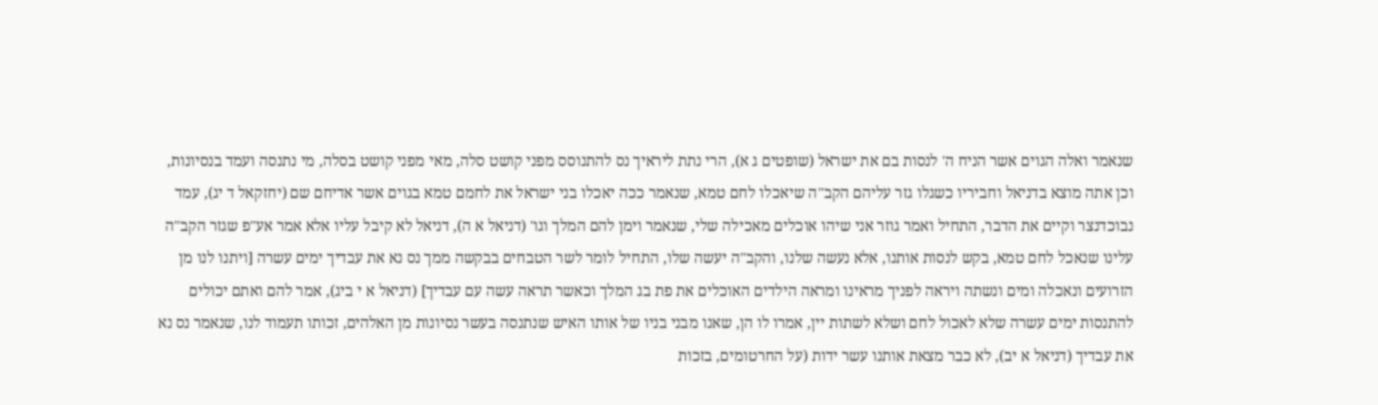שנאמר ואלה הגוים אשר הניח ה' לנסות בם את ישראל (שופטים ג א), הרי נתת ליראיך נס להתנוסס מפני קושט סלה, מאי מפני קושט בסלה, מי נתנסה ועמד בנסיונות, וכן אתה מוצא בדניאל וחביריו כשגלו גזר עליהם הקב"ה שיאכלו לחם טמא, שנאמר ככה יאכלו בני ישראל את לחמם טמא בגוים אשר אדיחם שם (יחזקאל ד יג), עמד נבוכדנצר וקיים את הדבר, התחיל ואמר גוזר אני שיהו אוכלים מאכילה שלי, שנאמר וימן להם המלך וגו' (דניאל א ה), דניאל לא קיבל עליו אלא אמר אע"פ שגזר הקב"ה עלינו שנאכל לחם טמא, בקש לנסות אותנו, אלא נעשה שלנו, והקב"ה יעשה שלו, התחיל לומר לשר הטבחים בבקשה ממך נס נא את עבדיך ימים עשרה [ויתנו לנו מן הזרועים ונאכלה ומים ונשתה ויראה לפניך מראינו ומראה הילדים האוכלים את פת בג המלך וכאשר תראה עשה עם עבדיך] (דניאל א י ביג), אמר להם ואתם יכולים להתנסות ימים עשרה שלא לאכול לחם ושלא לשתות יין, אמרו לו הן, שאנו מבני בניו של אותו האיש שנתנסה בעשר נסיונות מן האלהים, זכותו תעמוד לנו, שנאמר נס נא את עבדיך (דניאל א יב), לא כבר מצאת אותנו עשר ידות (על החרטומים, בזכות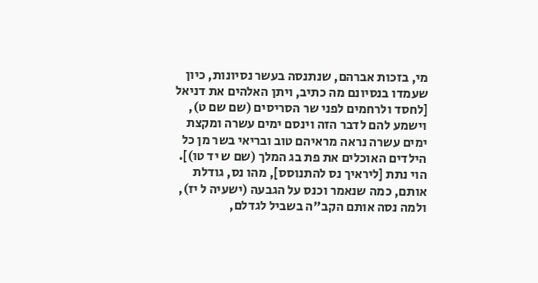מי, בזכות אברהם, שנתנסה בעשר נסיונות, כיון שעמדו בנסיונם מה כתיב, ויתן האלהים את דניאל [לחסד ולרחמים לפני שר הסריסים (שם שם ט), וישמע להם לדבר הזה וינסם ימים עשרה ומקצת ימים עשרה נראה מראיהם טוב ובריאי בשר מן כל הילדים האוכלים את פת בג המלך (שם ש יד טו)]. הוי נתת [ליראיך נס להתנוסס], מהו נס, גודלת אותם, כמה שנאמר וכנס על הגבעה (ישעיה ל יז), ולמה נסה אותם הקב"ה בשביל לגדלם,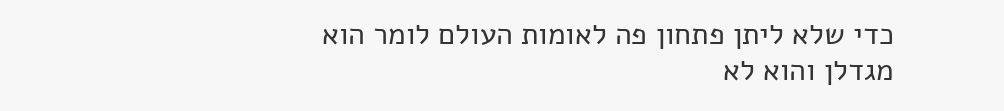כדי שלא ליתן פתחון פה לאומות העולם לומר הוא מגדלן והוא לא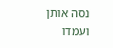נסה אותן ועמדו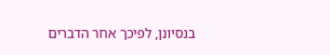בנסיונן, לפיכך אחר הדברים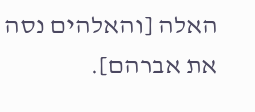האלה [והאלהים נסה את אברהם].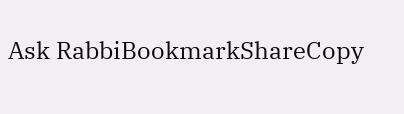Ask RabbiBookmarkShareCopy